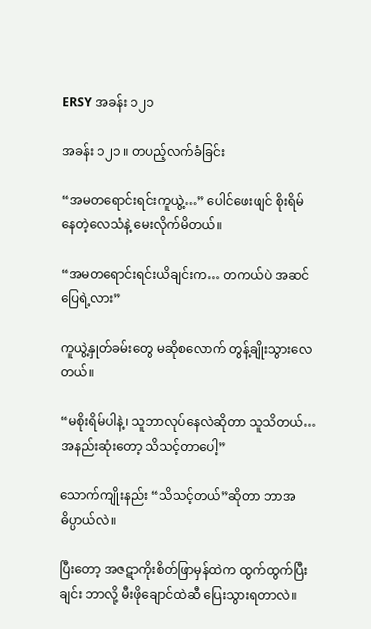ERSY အခန်း ၁၂၁

အခန်း ၁၂၁ ။ တပည့်လက်ခံခြင်း

“အမတရောင်းရင်းကူယွဲ့…” ပေါင်ဖေးဖျင် စိုးရိမ်နေတဲ့လေသံနဲ့ မေးလိုက်မိတယ်။

“အမတရောင်းရင်းယိချင်းက… တကယ်ပဲ အဆင်ပြေရဲ့လား”

ကူယွဲ့နှုတ်ခမ်းတွေ မဆိုစလောက် တွန့်ချိုးသွားလေတယ်။

“မစိုးရိမ်ပါနဲ့၊ သူဘာလုပ်နေလဲဆိုတာ သူသိတယ်… အနည်းဆုံးတော့ သိသင့်တာပေါ့”

သောက်ကျိုးနည်း “သိသင့်တယ်”ဆိုတာ ဘာအဓိပ္ပာယ်လဲ။

ပြီးတော့ အဇဋာကိုးစိတ်ဖြာမှန်ထဲက ထွက်ထွက်ပြီးချင်း ဘာလို့ မီးဖိုချောင်ထဲဆီ ပြေးသွားရတာလဲ။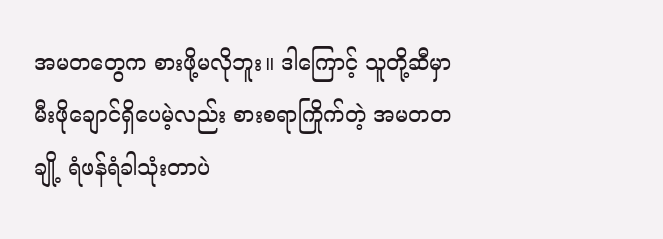အမ‌တတွေက စားဖို့မလိုဘူး။ ဒါကြောင့် သူတို့ဆီမှာ မီးဖိုချောင်ရှိပေမဲ့လည်း စားစရာကြိုက်တဲ့ အမတတချို့ ရံဖန်ရံခါသုံးတာပဲ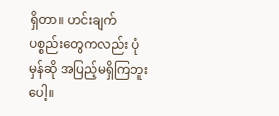ရှိတာ။ ဟင်းချက်ပစ္စည်းတွေကလည်း ပုံမှန်ဆို အပြည့်မရှိကြဘူးပေါ့။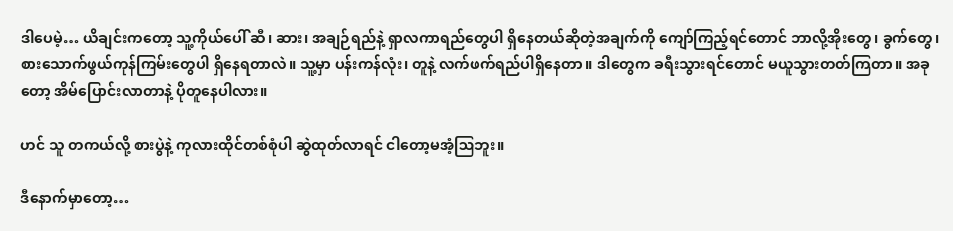ဒါပေမဲ့… ယိချင်းကတော့ သူ့ကိုယ်ပေါ် ဆီ၊ ဆား၊ အချဉ်ရည်နဲ့ ရှာလကာရည်တွေပါ ရှိနေတယ်ဆိုတဲ့အချက်ကို ကျော်ကြည့်ရင်တောင် ဘာလို့အိုးတွေ၊ ခွက်တွေ၊ စားသောက်ဖွယ်ကုန်ကြမ်းတွေပါ ရှိနေရတာလဲ။ သူ့မှာ ပန်းကန်လုံး၊ တူနဲ့ လက်ဖက်ရည်ပါရှိနေတာ။ ဒါတွေက ခရီးသွားရင်တောင် မယူသွားတတ်ကြတာ။ အခုတော့ အိမ်ပြောင်းလာတာနဲ့ ပိုတူနေပါလား။

ဟင် သူ တကယ်လို့ စားပွဲနဲ့ ကုလားထိုင်တစ်စုံပါ ဆွဲထုတ်လာရင် ငါတော့မအံ့ဩဘူး။

ဒီနောက်မှာတော့…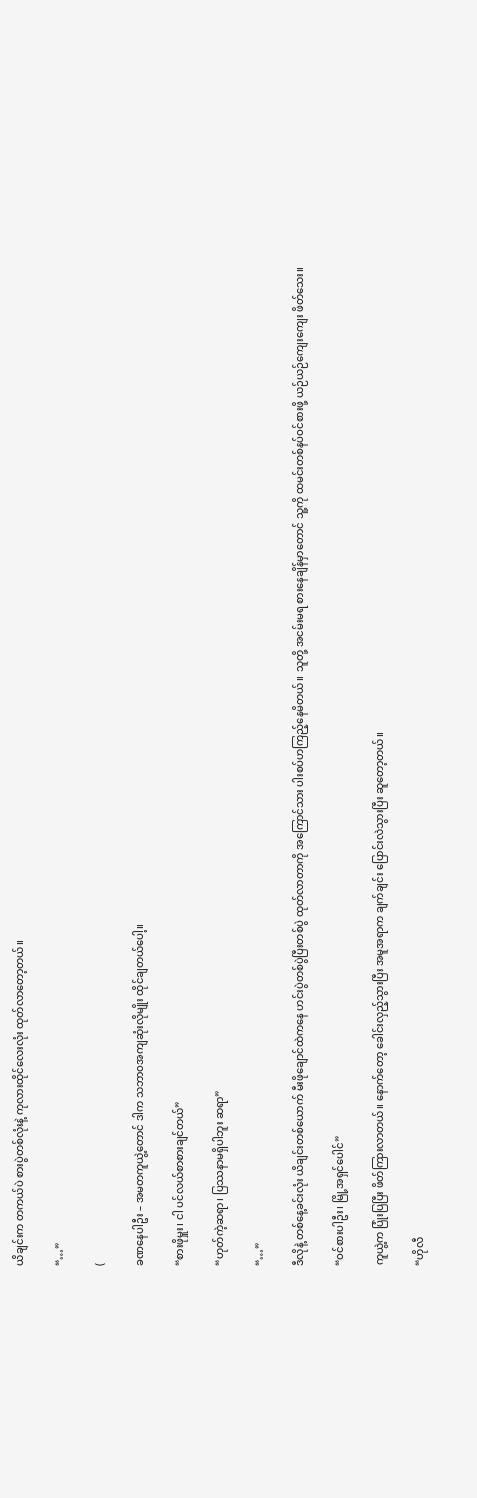ယိချင်းက တကယ်ပဲ စားပွဲတစ်လုံးနဲ့ ကုလားထိုင်လေးလုံး ထုတ်လာတော့တယ်။

“…”

(

ခဏနေပါဦး – အမတကူယွဲ့တောင် ဒါက သဘာဝအကျဆုံးလိုမျိုး ထိုင်ချတယ်ပေါ့။

“စားဖိုမှူး၊ ငါ ပင်လယ်စာစားချင်တယ်”

“ဟုတ်ကဲ့ဆရာ၊ ပြဿနာမရှိပါဘူး ဆရာ”

“…”

ဒီလိုနဲ့ တစ်နေ့ခင်းလုံး ယိချင်းတစ်ယောက် မီးဖိုချောင်ထဲကနေ ဟင်းပွဲတစ်ပွဲပြီးတစ်ပွဲ ထုတ်လာတာကို အကြောင်သား ပါးစပ်ဟကြည့်နေမိတယ်။ သူတို့ အငမ်းမရ စားနေချိန်မှာတောင် သူ့ကို ထမင်းတစ်နပ်ဝင်စားဖို့ ယဉ်ယဉ်ကျေးကျေး ဖိတ်သေး။

“ဝင်စားပါဦး၊ မြို့အရှင်ပေါင်”

ကူယွဲ့က ပြုံးပြပြီး ဖိတ်ကြားလာတယ်။ နောက်တော့ ခေါင်းလှည့်သွားပြီး အမူအရာက ချက်ချင်း ပြောင်းလဲသွားပြီး ဆူတော့တယ်။

“ဟိုလီ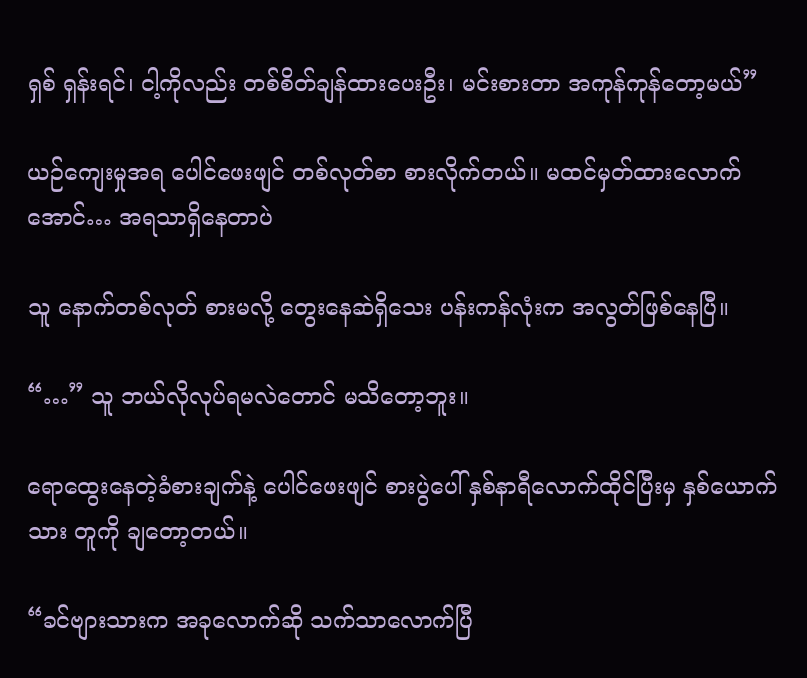ရှစ် ရှန်းရင်၊ ငါ့ကိုလည်း တစ်စိတ်ချန်ထားပေးဦး၊ မင်းစား‌တာ အကုန်ကုန်တော့မယ်”

ယဉ်ကျေးမှုအရ ပေါင်ဖေးဖျင် တစ်လုတ်စာ စားလိုက်တယ်။ မထင်မှတ်ထားလောက်အောင်… အရသာရှိနေတာပဲ

သူ နောက်တစ်လုတ် စားမလို့ တွေးနေဆဲရှိသေး ပန်းကန်လုံးက အလွတ်ဖြစ်နေပြီ။

“…” သူ ဘယ်လိုလုပ်ရမလဲတောင် မသိတော့ဘူး။

ရောထွေးနေတဲ့ခံစားချက်နဲ့ ပေါင်ဖေးဖျင် စားပွဲပေါ် နှစ်နာရီလောက်ထိုင်ပြီးမှ နှစ်ယောက်သား တူကို ‌ချတော့တယ်။

“ခင်ဗျားသားက အခုလောက်ဆို သက်သာလောက်ပြီ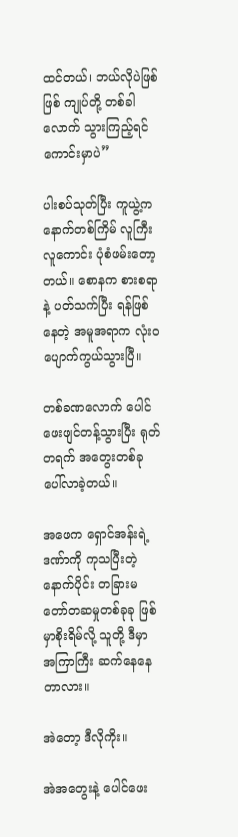ထင်တယ်၊ ဘယ်လိုပဲဖြစ်ဖြစ် ကျုပ်တို့ တစ်ခါလောက် သွားကြည့်ရင် ကောင်းမှာပဲ”

ပါးစပ်သုတ်ပြီး ကူယွဲ့က နောက်တစ်ကြိမ် လူကြီးလူကောင်း ပုံစံဖမ်းတော့တယ်။ စောနက စားစရာနဲ့ ပတ်သက်ပြီး ရန်ဖြစ်နေတဲ့ အမူအရာက လုံးဝပျောက်ကွယ်သွားပြီ။

တစ်ခဏလောက် ပေါင်ဖေးဖျင်တန့်သွားပြီး ရုတ်တရက် အတွေးတစ်ခု ပေါ်လာခဲ့တယ်။

အဖေက ရှောင်အန်းရဲ့ ဒဏ်ာကို ကုသပြီးတဲ့နောက်ပိုင်း တခြားမတော်တဆမှုတစ်ခုခု ဖြစ်မှာစိုးရိမ်လို့ သူတို့ ဒီမှာ အကြာကြီး ဆက်နေနေတာလား။

အဲတော့ ဒီလိုကိုး။

အဲအတွေးနဲ့ ပေါင်ဖေး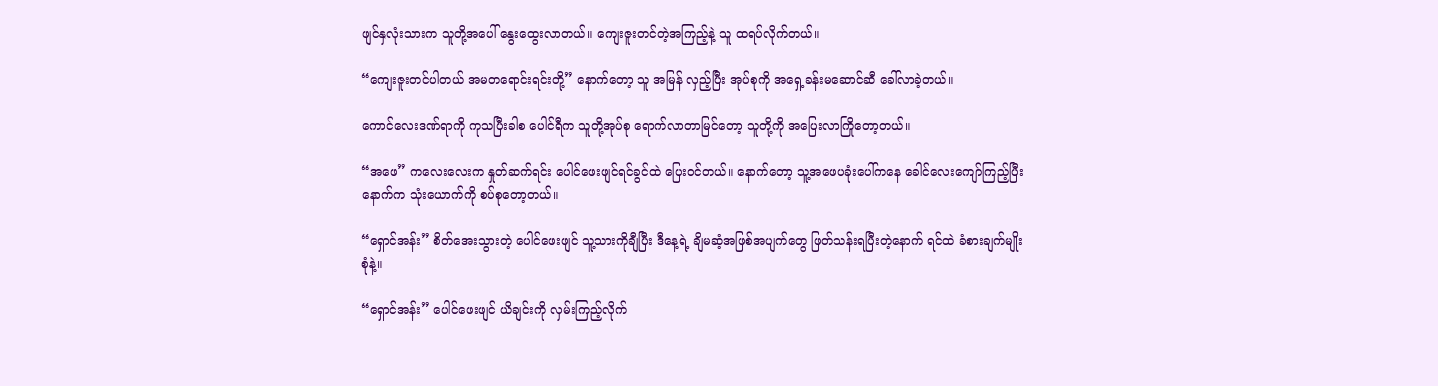ဖျင်နှလုံးသားက သူတို့အပေါ် နွေးထွေးလာတယ်။ ကျေးဇူးတင်တဲ့အကြည့်နဲ့ သူ ထရပ်လိုက်တယ်။

“ကျေးဇူးတင်ပါတယ် အမတရောင်းရင်းတို့” နောက်တော့ သူ အမြန် လှည့်ပြီး အုပ်စုကို အရှေ့ခန်းမဆောင်ဆီ ခေါ်လာခဲ့တယ်။

ကောင်လေးဒဏ်ရာကို ကုသပြီးခါစ ပေါင်ရီက သူတို့အုပ်စု ရောက်လာတာမြင်တော့ သူတို့ကို အပြေးလာကြိုတော့တယ်။

“အဖေ” ကလေးလေးက နှုတ်ဆက်ရင်း ပေါင်ဖေးဖျင်ရင်ခွင်ထဲ ပြေးဝင်တယ်။ နောက်တော့ သူ့အဖေပခုံးပေါ်ကနေ ခေါင်လေးကျော်ကြည့်ပြီး နောက်က သုံးယောက်ကို စပ်စုတော့တယ်။

“ရှောင်အန်း” စိတ်အေးသွားတဲ့ ပေါင်ဖေးဖျင် သူ့သားကိုချီပြီး ဒီနေ့ရဲ့ ချိမဆံ့အဖြစ်အပျက်တွေ ဖြတ်သန်းရပြီးတဲ့နောက် ရင်ထဲ ခံစားချက်မျိုးစုံနဲ့။

“ရှောင်အန်း” ပေါင်ဖေးဖျင် ယိချင်းကို လှမ်းကြည့်လိုက်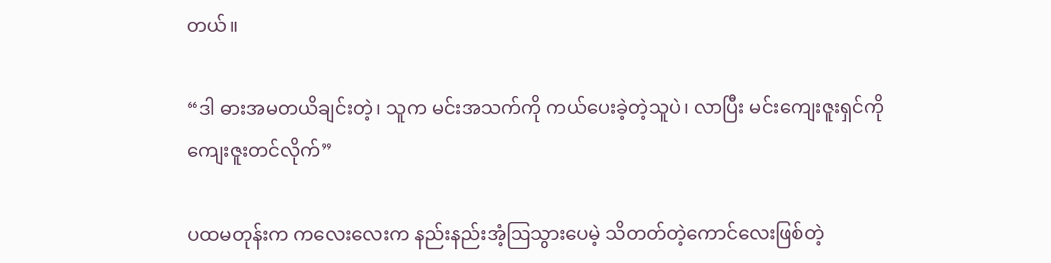တယ်။

“ဒါ ဓားအမတယိချင်းတဲ့၊ သူက မင်းအသက်ကို ကယ်‌ပေးခဲ့တဲ့သူပဲ၊ လာပြီး မင်းကျေးဇူးရှင်ကို ကျေးဇူးတင်လိုက်”

ပထမတုန်းက ကလေးလေးက နည်းနည်းအံ့ဩသွားပေမဲ့ သိတတ်တဲ့ကောင်လေးဖြစ်တဲ့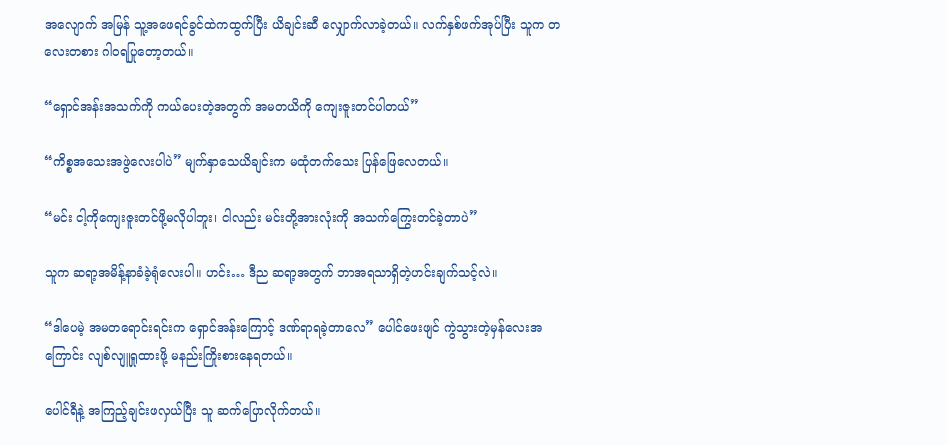အလျောက် အမြန် သူ့အဖေရင်ခွင်ထဲကထွက်ပြီး ယိချင်းဆီ လျှောက်လာခဲ့တယ်။ လက်နှစ်ဖက်အုပ်ပြီး သူက တလေးတစား ဂါဝရပြုတော့တယ်။

“ရှောင်အန်းအသက်ကို ကယ်ပေးတဲ့အတွက် အမတယိကို ကျေးဇူးတင်ပါတယ်”

“ကိစ္စအသေးအဖွဲလေးပါပဲ” မျက်နှာသေယိချင်းက မထုံတက်သေး ပြန်ဖြေလေတယ်။

“မင်း ငါ့ကိုကျေးဇူးတင်ဖို့မလိုပါဘူး၊ ငါလည်း မင်းတို့အားလုံးကို အသက်ကြွေးတင်ခဲ့တာပဲ”

သူက ဆရာ့အမိန့်နာခံခဲ့ရုံလေးပါ။ ဟင်း… ဒီည ဆရာ့အတွက် ဘာအရသာရှိတဲ့ဟင်းချက်သင့်လဲ။

“ဒါပေမဲ့ အမတရောင်းရင်းက ရှောင်အန်းကြောင့် ဒဏ်ရာရခဲ့တာလေ” ပေါင်ဖေးဖျင် ကွဲသွားတဲ့မှန်လေးအကြောင်း လျစ်လျူရှုထားဖို့ မနည်းကြိုးစားနေရတယ်။

ပေါင်ရီနဲ့ အကြည့်ချင်းဖလှယ်ပြီး သူ ဆက်ပြောလိုက်တယ်။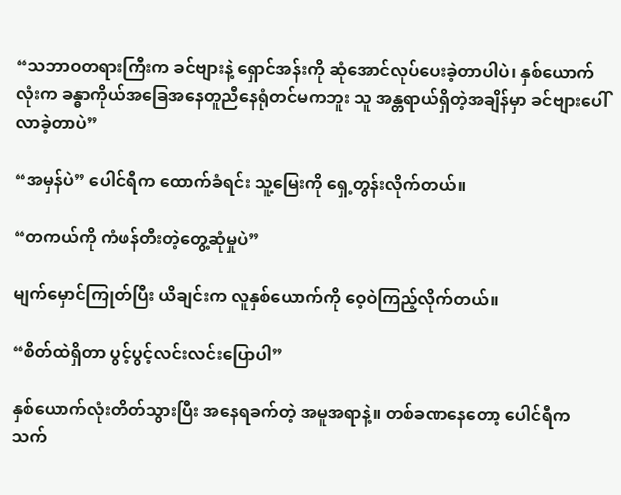“သဘာဝတရားကြီးက ခင်ဗျားနဲ့ ရှောင်အန်းကို ဆုံအောင်လုပ်ပေးခဲ့တာပါပဲ၊ နှစ်ယောက်လုံးက ခန္ဓာကိုယ်အခြေအနေတူညီနေရုံတင်မကဘူး သူ အန္တရာယ်ရှိတဲ့အချိန်မှာ ခင်ဗျားပေါ်လာခဲ့တာပဲ”

“အမှန်ပဲ” ပေါင်ရီက ထောက်ခံရင်း သူ့မြေးကို ရှေ့တွန်းလိုက်တယ်။

“တကယ်ကို ကံဖန်တီးတဲ့တွေ့ဆုံမှုပဲ”

မျက်မှောင်ကြုတ်ပြီး ယိချင်းက လူနှစ်ယောက်ကို ဝေ့ဝဲကြည့်လိုက်တယ်။

“စိတ်ထဲရှိတာ ပွင့်ပွင့်လင်းလင်းပြောပါ”

နှစ်ယောက်လုံးတိတ်သွားပြီး အနေရခက်တဲ့ အမူအရာနဲ့။ တစ်ခဏနေတော့ ပေါင်ရီက သက်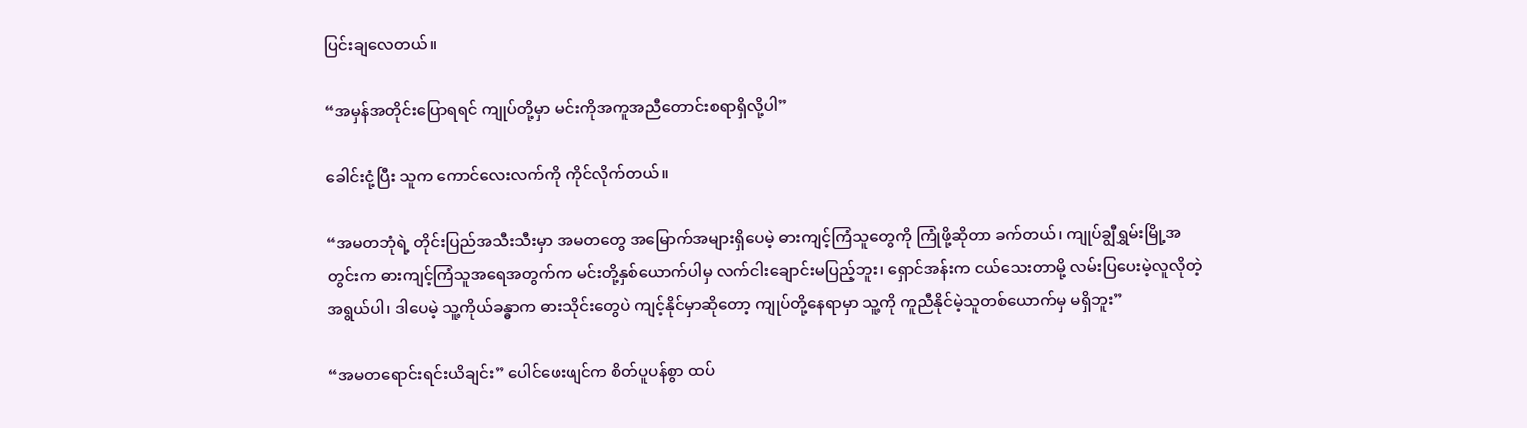ပြင်းချလေတယ်။

“အမှန်အတိုင်းပြောရရင် ကျုပ်တို့မှာ မင်းကိုအကူအညီတောင်းစရာရှိလို့ပါ”

ခေါင်းငုံ့ပြီး သူက ကောင်လေးလက်ကို ကိုင်လိုက်တယ်။

“အမတဘုံရဲ့ တိုင်းပြည်အသီးသီးမှာ အမတတွေ အမြောက်အများရှိပေမဲ့ ဓားကျင့်ကြံသူတွေကို ကြုံဖို့ဆိုတာ ခက်တယ်၊ ကျုပ်ချွီရွှမ်းမြို့အတွင်းက ဓားကျင့်ကြံသူ‌အရေအတွက်က မင်းတို့နှစ်ယောက်ပါမှ လက်ငါးချောင်းမပြည့်ဘူး၊ ရှောင်အန်းက ငယ်သေးတာမို့ လမ်းပြပေးမဲ့လူလိုတဲ့ အရွယ်ပါ၊ ဒါပေမဲ့ သူ့ကိုယ်ခန္ဓာက ဓားသိုင်းတွေပဲ ကျင့်နိုင်မှာဆိုတော့ ကျုပ်တို့နေရာမှာ သူ့ကို ကူညီနိုင်မဲ့သူတစ်ယောက်မှ မရှိဘူး”

“အမတရောင်းရင်းယိချင်း” ပေါင်ဖေးဖျင်က စိတ်ပူပန်စွာ ထပ်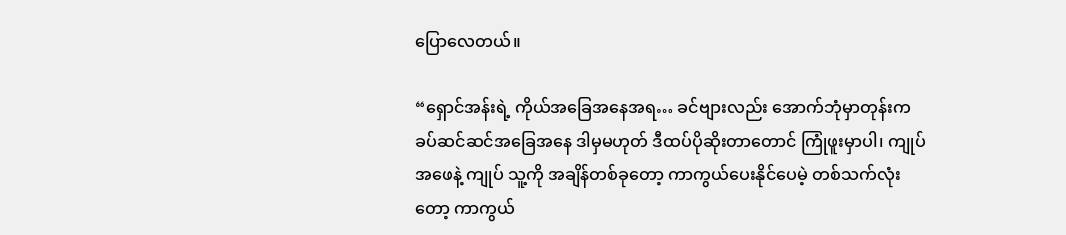ပြောလေတယ်။

“ရှောင်အန်းရဲ့ ကိုယ်အခြေအနေအရ… ခင်ဗျားလည်း အောက်ဘုံမှာတုန်းက ခပ်ဆင်ဆင်အခြေအနေ ဒါမှမဟုတ် ဒီထပ်ပိုဆိုးတာတောင် ကြုံဖူးမှာပါ၊ ကျုပ်အဖေနဲ့ ကျုပ် သူ့ကို အချိန်တစ်ခုတော့ ကာကွယ်ပေးနိုင်ပေမဲ့ တစ်သက်လုံးတော့ ကာကွယ်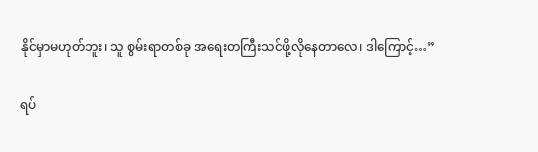နိုင်မှာမဟုတ်ဘူး၊ သူ စွမ်းရာတစ်ခု အရေးတကြီးသင်ဖို့လိုနေတာလေ၊ ဒါကြောင့်…”

ရပ်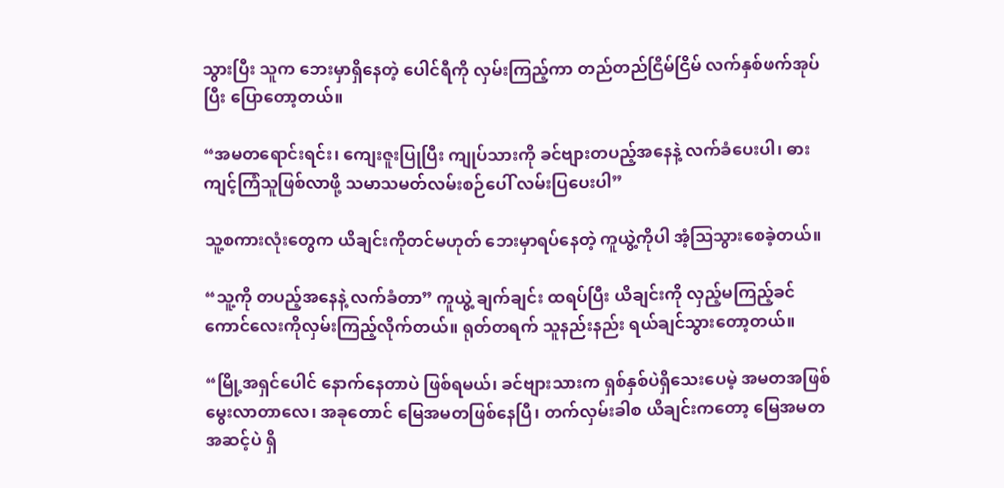သွားပြီး သူက ဘေးမှာရှိနေတဲ့ ပေါင်ရီကို လှမ်းကြည့်ကာ တည်တည်ငြိမ်ငြိမ် လက်နှစ်ဖက်အုပ်ပြီး ပြောတော့တယ်။

“အမတရောင်းရင်း၊ ကျေးဇူးပြုပြီး ကျုပ်သားကို ခင်ဗျားတပည့်အနေနဲ့ လက်ခံပေးပါ၊ ဓားကျင့်ကြံသူဖြစ်လာဖို့ သမာသမတ်လမ်းစဉ်ပေါ် လမ်းပြပေးပါ”

သူ့စကားလုံးတွေက ယိချင်းကိုတင်မဟုတ် ဘေးမှာရပ်နေတဲ့ ကူယွဲ့ကိုပါ အံ့ဩသွားစေခဲ့တယ်။

“သူ့ကို တပည့်အနေနဲ့ လက်ခံတာ” ကူယွဲ့ ချက်ချင်း ထရပ်ပြီး ယိချင်းကို လှည့်မကြည့်ခင် ကောင်လေးကိုလှမ်းကြည့်လိုက်တယ်။ ရုတ်တရက် သူနည်းနည်း ရယ်ချင်သွားတော့တယ်။

“မြို့အရှင်ပေါင် နောက်နေတာပဲ ဖြစ်ရမယ်၊ ခင်ဗျားသားက ရှစ်နှစ်ပဲရှိသေးပေမဲ့ အမတအဖြစ် မွေးလာတာလေ၊ အခုတောင် မြေအမတဖြစ်နေပြီ၊ တက်လှမ်းခါစ ယိချင်းကတော့ မြေအမတအဆင့်ပဲ ရှိ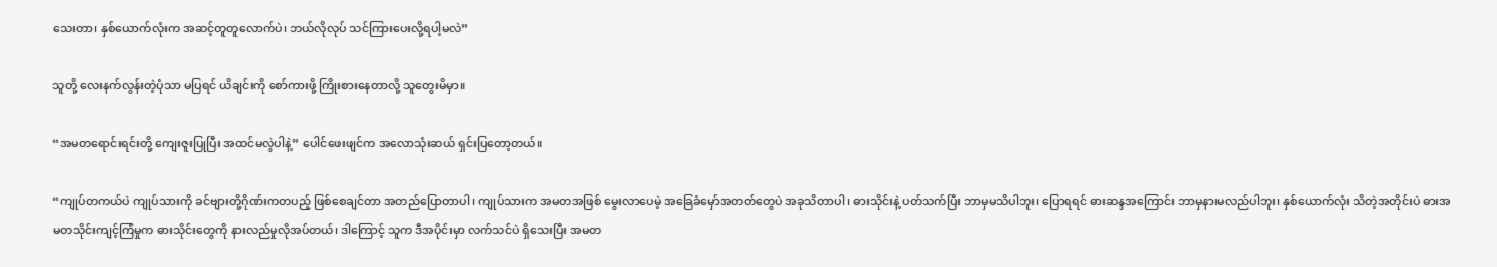သေးတာ၊ နှစ်ယောက်လုံးက အဆင့်တူတူလောက်ပဲ၊ ဘယ်လိုလုပ် သင်ကြားပေးလို့ရပါ့မလဲ”

သူတို့ လေးနက်လွန်းတဲ့ပုံသာ မပြရင် ယိချင်းကို စော်ကားဖို့ ကြိုးစားနေတာလို့ သူတွေးမိမှာ။

“အမတရောင်းရင်းတို့ ကျေးဇူးပြုပြီး အထင်မလွဲပါနဲ့” ပေါင်ဖေးဖျင်က အလောသုံးဆယ် ရှင်းပြတော့တယ်။

“ကျုပ်တကယ်ပဲ ကျုပ်သားကို ခင်ဗျားတို့ဂိုဏ်းကတပည့် ဖြစ်စေချင်တာ အတည်ပြောတာပါ၊ ကျုပ်သားက အမတအဖြစ် မွေးလာပေမဲ့ အခြေခံမှော်အတတ်တွေပဲ အခုသိတာပါ၊ ဓားသိုင်းနဲ့ ပတ်သက်ပြီး ဘာမှမသိပါဘူး၊ ပြောရရင် ဓားဆန္ဒအကြောင်း ဘာမှနားမလည်ပါဘူး၊ နှစ်ယောက်လုံး သိတဲ့အတိုင်းပဲ ဓားအမတသိုင်းကျင့်ကြံမှုက ဓားသိုင်းတွေကို နားလည်မှုလိုအပ်တယ်၊ ဒါကြောင့် သူက ဒီအပိုင်းမှာ လက်သင်ပဲ ရှိသေးပြီး အမတ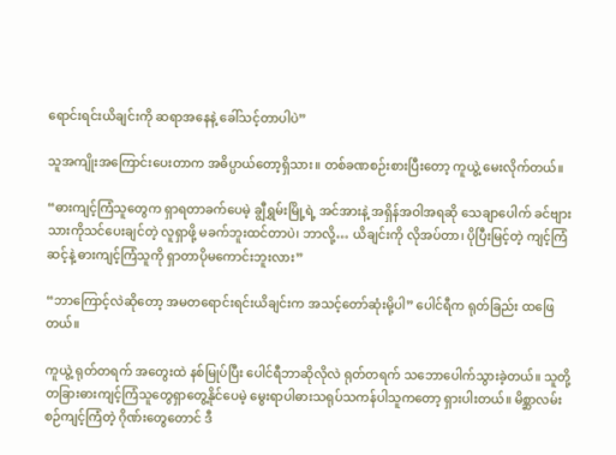ရောင်းရင်းယိချင်းကို ဆရာအနေနဲ့ ခေါ်သင့်တာပါပဲ”

သူအကျိုးအကြောင်းပေးတာက အဓိပ္ပာယ်တော့ရှိသား။ တစ်ခဏစဉ်းစားပြီးတော့ ကူယွဲ့ မေးလိုက်တယ်။

“ဓားကျင့်ကြံသူတွေက ရှာရတာခက်ပေမဲ့ ချွီရွှမ်းမြို့ရဲ့ အင်အားနဲ့ အရှိန်အဝါအရဆို သေချာပေါက် ခင်ဗျားသားကိုသင်ပေးချင်တဲ့ လူရှာဖို့ မခက်ဘူးထင်တာပဲ၊ ဘာလို့… ယိချင်းကို လိုအပ်တာ၊ ပိုပြီးမြင့်တဲ့ ကျင့်ကြံဆင့်နဲ့ ဓားကျင့်ကြံသူကို ရှာတာပိုမကောင်းဘူးလား”

“ဘာကြောင့်လဲဆိုတော့ အမတရောင်းရင်းယိချင်းက အသင့်တော်ဆုံးမို့ပါ” ပေါင်ရီက ရုတ်ခြည်း ထဖြေတယ်။

ကူယွဲ့ ရုတ်တရက် အတွေးထဲ နစ်မြုပ်ပြီး ပေါင်ရီဘာဆိုလိုလဲ ရုတ်တရက် သဘောပေါက်သွားခဲ့တယ်။ သူတို့ တခြားဓားကျင့်ကြံသူတွေရှာတွေ့နိုင်ပေမဲ့ မွေးရာပါဓားသရုပ်သကန်ပါသူကတော့ ရှားပါးတယ်။ မိစ္ဆာလမ်းစဉ်ကျင့်ကြံတဲ့ ဂိုဏ်းတွေတောင် ဒီ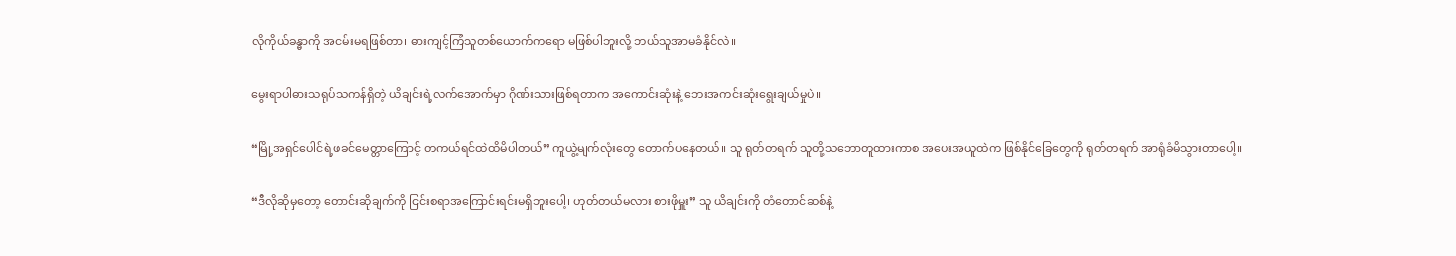လိုကိုယ်ခန္ဓာကို အငမ်းမရဖြစ်တာ၊ ဓားကျင့်ကြံသူတစ်ယောက်ကရော မဖြစ်ပါဘူးလို့ ဘယ်သူအာမခံနိုင်လဲ။

မွေးရာပါဓားသရုပ်သကန်ရှိတဲ့ ယိချင်းရဲ့လက်အောက်မှာ ဂိုဏ်းသားဖြစ်ရတာက အကောင်းဆုံးနဲ့ ဘေးအကင်းဆုံးရွေးချယ်မှုပဲ။

“မြို့အရှင်ပေါင်ရဲ့ဖခင်မေတ္တာကြောင့် တကယ်ရင်ထဲထိမိပါတယ်” ကူယွဲ့မျက်လုံးတွေ တောက်ပနေတယ်။ သူ ရုတ်တရက် သူတို့သဘောတူထားကာစ အပေးအယူထဲက ဖြစ်နိုင်ခြေတွေကို ရုတ်တရက် အာရုံခံမိသွားတာပေါ့။

“ဒီလိုဆိုမှတော့ တောင်းဆိုချက်ကို ငြင်းစရာအကြောင်းရင်းမရှိဘူးပေါ့၊ ဟုတ်တယ်မလား စားဖိုမှူး” သူ ယိချင်းကို တံတောင်ဆစ်နဲ့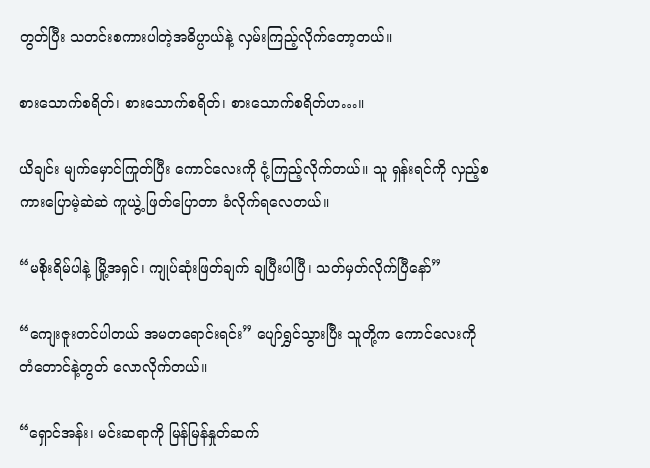တွတ်ပြီး သတင်းစကားပါတဲ့အဓိပ္ပာယ်နဲ့ လှမ်းကြည့်လိုက်တော့တယ်။

စားသောက်စရိတ်၊ စားသောက်စရိတ်၊ စားသောက်စရိတ်ဟ…။

ယိချင်း မျက်မှောင်ကြုတ်ပြီး ကောင်လေးကို ငုံ့ကြည့်လိုက်တယ်။ သူ ရှန်းရင်ကို လှည့်စကားပြောမဲ့ဆဲဆဲ ကူယွဲ့ ဖြတ်ပြောတာ ခံလိုက်ရလေတယ်။

“မစိုးရိမ်ပါနဲ့ မြို့အရှင်၊ ကျုပ်ဆုံးဖြတ်ချက် ချပြီးပါပြီ၊ သတ်မှတ်လိုက်ပြီနော်”

“ကျေးဇူးတင်ပါတယ် အမတရောင်းရင်း” ပျော်ရွှင်သွားပြီး သူတို့က ကောင်လေးကို တံတောင်နဲ့တွတ် လောလိုက်တယ်။

“ရှောင်အန်း၊ မင်းဆရာကို မြန်မြန်နှုတ်ဆက်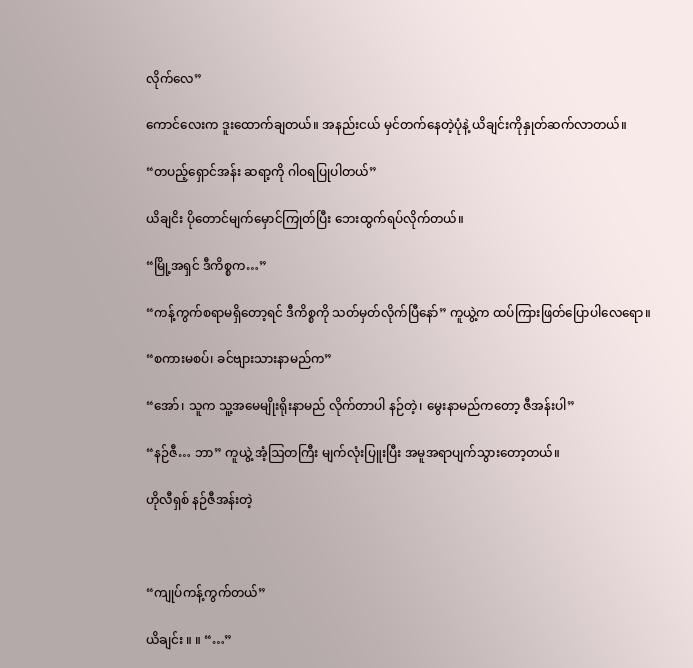လိုက်လေ”

ကောင်လေးက ဒူးထောက်ချတယ်။ အနည်းငယ် မှင်တက်နေတဲ့ပုံနဲ့ ယိချင်းကိုနှုတ်ဆက်လာတယ်။

“တပည့်ရှောင်အန်း ဆရာ့ကို ဂါဝရပြုပါတယ်”

ယိချငိး ပိုတောင်မျက်မှောင်ကြုတ်ပြီး ဘေးထွက်ရပ်လိုက်တယ်။

“မြို့အရှင် ဒီကိစ္စက…”

“ကန့်ကွက်စရာမရှိတော့ရင် ဒီကိစ္စကို သတ်မှတ်လိုက်ပြီနော်” ကူယွဲ့က ထပ်ကြားဖြတ်ပြောပါလေရော။

“စကားမစပ်၊ ခင်ဗျားသားနာမည်က”

“အော်၊ သူက သူ့အမေမျိုးရိုးနာမည် လိုက်တာပါ နဉ်တဲ့၊ မွေးနာမည်ကတော့ ဇီအန်းပါ”

“နဉ်ဇီ… ဘာ” ကူယွဲ့ အံ့ဩတကြီး မျက်လုံးပြူးပြီး အမူအရာပျက်သွားတော့တယ်။

ဟိုလီရှစ် နဉ်ဇီအန်းတဲ့



“ကျုပ်ကန့်ကွက်တယ်”

ယိချင်း ။ ။ “…”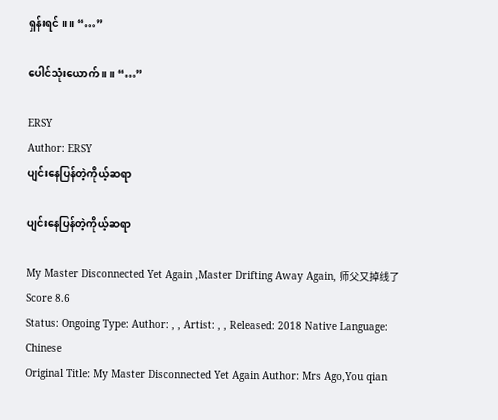ရှန်းရင် ။ ။ “…”

ပေါင်သုံးယောက် ။ ။ “…”

ERSY
Author: ERSY
ပျင်းနေပြန်တဲ့ကိုယ့်ဆရာ

ပျင်းနေပြန်တဲ့ကိုယ့်ဆရာ

My Master Disconnected Yet Again ,Master Drifting Away Again, 师父又掉线了
Score 8.6
Status: Ongoing Type: Author: , , Artist: , , Released: 2018 Native Language: Chinese
Original Title: My Master Disconnected Yet Again Author: Mrs Ago,You qian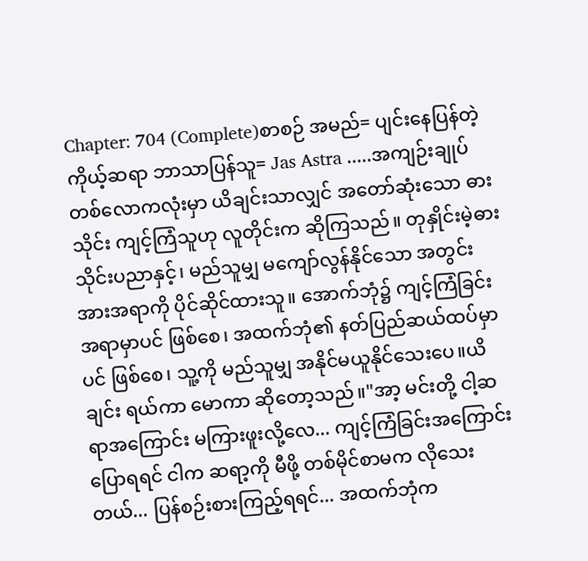Chapter: 704 (Complete)စာစဉ် အမည်= ပျင်းနေပြန်တဲ့ ကိုယ့်ဆရာ ဘာသာပြန်သူ= Jas Astra .....အကျဉ်းချုပ်တစ်လောကလုံးမှာ ယိချင်းသာလျှင် အတော်ဆုံးသော ဓားသိုင်း ကျင့်ကြံသူဟု လူတိုင်းက ဆိုကြသည်။ တုနှိုင်းမဲ့ဓားသိုင်းပညာနှင့်၊ မည်သူမျှ မကျော်လွန်နိုင်သော အတွင်းအားအရာကို ပိုင်ဆိုင်ထားသူ။ အောက်ဘုံ၌ ကျင့်ကြံခြင်းအရာမှာပင် ဖြစ်စေ၊ အထက်ဘုံ၏ နတ်ပြည်ဆယ်ထပ်မှာပင် ဖြစ်စေ၊ သူ့ကို မည်သူမျှ အနိုင်မယူနိုင်သေးပေ။ယိချင်း ရယ်ကာ မောကာ ဆိုတော့သည်။"အာ့ မင်းတို့ ငါ့ဆရာအကြောင်း မကြားဖူးလို့လေ... ကျင့်ကြံခြင်းအကြောင်းပြောရရင် ငါက ဆရာ့ကို မီဖို့ တစ်မိုင်စာမက လိုသေးတယ်... ပြန်စဉ်းစားကြည့်ရရင်... အထက်ဘုံက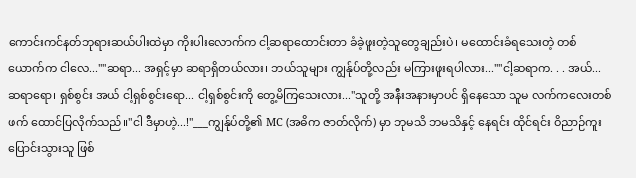ကောင်းကင်နတ်ဘုရားဆယ်ပါးထဲမှာ ကိုးပါးလောက်က ငါ့ဆရာထောင်းတာ ခံခဲ့ဖူးတဲ့သူတွေချည်းပဲ၊ မထောင်းခံရသေးတဲ့ တစ်ယောက်က ငါလေ...""ဆရာ... အရှင့်မှာ ဆရာရှိတယ်လား၊ ဘယ်သူများ ကျွန်ုပ်တို့လည်း မကြားဖူးရပါလား...""ငါ့ဆရာက. . . အယ်... ဆရာရော၊ ရှစ်စွင်း အယ် ငါ့ရှစ်စွင်းရော... ငါ့ရှစ်စွင်းကို တွေ့မိကြသေးလား..."သူတို့ အနီးအနားမှာပင် ရှိနေသော သူမ လက်ကလေးတစ်ဖက် ထောင်ပြလိုက်သည်။"ငါ ဒီမှာဟဲ့...!"___ကျွန်ုပ်တို့၏ MC (အဓိက ဇာတ်လိုက်) မှာ ဘုမသိ ဘမသိနှင့် နေရင်း ထိုင်ရင်း ဝိညာဉ်ကူးပြောင်းသွားသူ ဖြစ်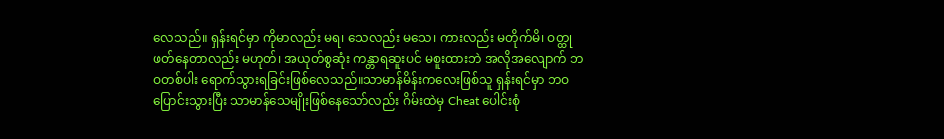လေသည်။ ရှန်းရင်မှာ ကိုမာလည်း မရ၊ သေလည်း မသေ၊ ကားလည်း မတိုက်မိ၊ ဝတ္ထုဖတ်နေတာလည်း မဟုတ်၊ အယုတ်စွဆုံး ကန္တာရဆူးပင် မစူးထားဘဲ အလိုအလျောက် ဘဝတစ်ပါး ရောက်သွားရခြင်းဖြစ်လေသည်။သာမာန်မိန်းကလေးဖြစ်သူ ရှန်းရင်မှာ ဘဝပြောင်းသွားပြီး သာမာန်သေမျိုးဖြစ်နေသော်လည်း ဂိမ်းထဲမှ Cheat ပေါင်းစုံ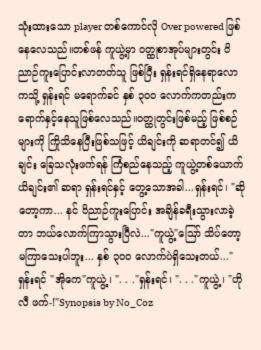သုံးထားသော player တစ်ကောင်လို Over powered ဖြစ်နေလေသည်။တစ်ဖန် ကူယွဲ့မှာ ဝတ္ထုစာအုပ်များတွင်း ဝိညာဉ်ကူးပြောင်းလာတတ်သူ ဖြစ်ပြီး ရှန်းရင်ရှိနေရာလောကသို့ ရှန်းရင် မရောက်ခင် နှစ် ၃၀၀ လောက်ကတည်းက ရောက်နှင့်နေသူဖြစ်လေသည်။ဝတ္ထုတွင်းဖြစ်မည့် ဖြစ်စဉ်များကို ကြိုသိနေပြီးဖြစ်သဖြင့် ယိချင်းကို ဆရာတင်၍ ယိချင်း ခြေသလုံးဖက်ရန် ကြံစည်နေသည့် ကူယွဲ့တစ်ယောက် ယိချင်း၏ ဆရာ ရှန်းရင်နှင့် တွေ့သောအခါ...ရှန်းရင်၊ "ဆိုတော့ကာ... နင် ဝိညာဉ်ကူးပြောင်း အချိန်ခရီးသွားလာခဲ့တာ ဘယ်လောက်ကြာသွားပြီလဲ..."ကူယွဲ့"သြော် သိပ်တော့မကြာသေးပါဘူး... နှစ် ၃၀၀ လောက်ပဲရှိသေးတယ်..."ရှန်းရင် "အိုကေ"ကူယွဲ့၊ ". . ."ရှန်းရင်၊ ". . ."ကူယွဲ့၊ "ဟိုလီ ဖက်-!"Synopsis by No_Coz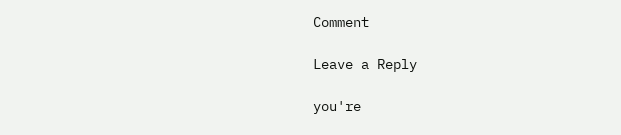Comment

Leave a Reply

you're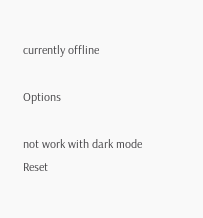currently offline

Options

not work with dark mode
Reset